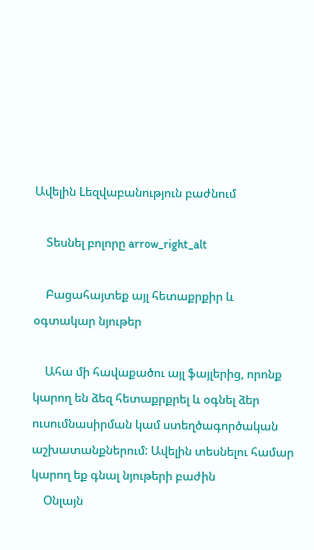Ավելին Lեզվաբանություն բաժնում

    Տեսնել բոլորը arrow_right_alt

    Բացահայտեք այլ հետաքրքիր և օգտակար նյութեր

    Ահա մի հավաքածու այլ ֆայլերից, որոնք կարող են ձեզ հետաքրքրել և օգնել ձեր ուսումնասիրման կամ ստեղծագործական աշխատանքներում: Ավելին տեսնելու համար կարող եք գնալ նյութերի բաժին
    Օնլայն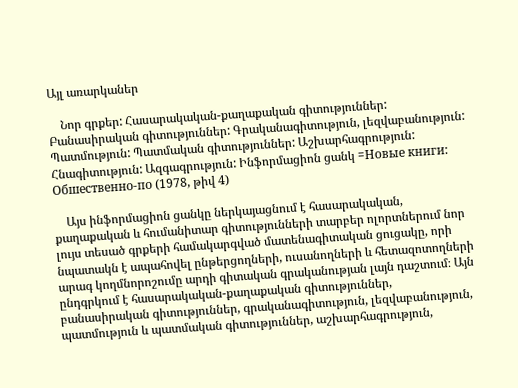Այլ առարկաներ

    Նոր գրքեր: Հասարակական-քաղաքական գիտություններ: Բանասիրական գիտություններ: Գրականագիտություն, լեզվաբանություն: Պատմություն: Պատմական գիտություններ: Աշխարհագրություն: Հնագիտություն: Ազգագրություն: Ինֆորմացիոն ցանկ =Новые книги: Обшественно-по (1978, թիվ 4)

    Այս ինֆորմացիոն ցանկը ներկայացնում է հասարակական, քաղաքական և հումանիտար գիտությունների տարբեր ոլորտներում նոր լույս տեսած գրքերի համակարգված մատենագիտական ցուցակը, որի նպատակն է ապահովել ընթերցողների, ուսանողների և հետազոտողների արագ կողմնորոշումը արդի գիտական գրականության լայն դաշտում։ Այն ընդգրկում է հասարակական-քաղաքական գիտություններ, բանասիրական գիտություններ, գրականագիտություն, լեզվաբանություն, պատմություն և պատմական գիտություններ, աշխարհագրություն,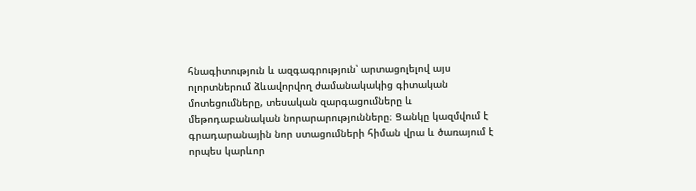հնագիտություն և ազգագրություն՝ արտացոլելով այս ոլորտներում ձևավորվող ժամանակակից գիտական մոտեցումները, տեսական զարգացումները և մեթոդաբանական նորարարությունները։ Ցանկը կազմվում է գրադարանային նոր ստացումների հիման վրա և ծառայում է որպես կարևոր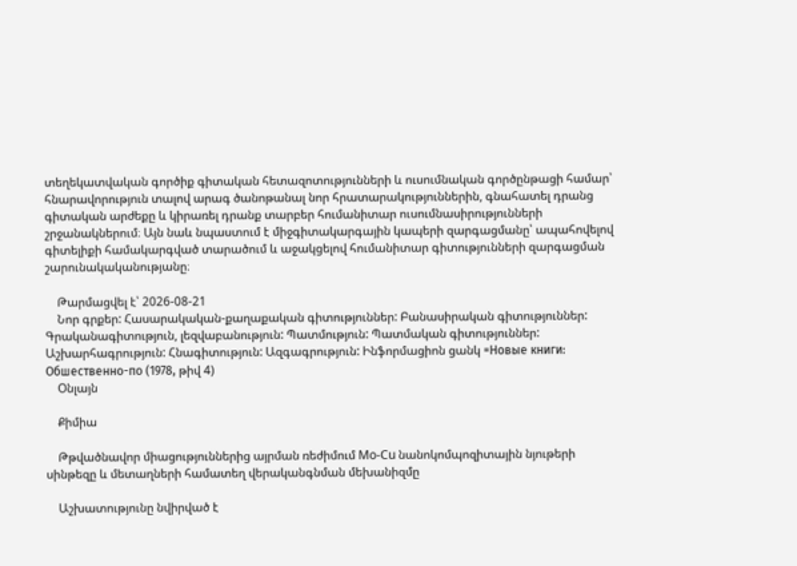տեղեկատվական գործիք գիտական հետազոտությունների և ուսումնական գործընթացի համար՝ հնարավորություն տալով արագ ծանոթանալ նոր հրատարակություններին, գնահատել դրանց գիտական արժեքը և կիրառել դրանք տարբեր հումանիտար ուսումնասիրությունների շրջանակներում։ Այն նաև նպաստում է միջգիտակարգային կապերի զարգացմանը՝ ապահովելով գիտելիքի համակարգված տարածում և աջակցելով հումանիտար գիտությունների զարգացման շարունակականությանը։

    Թարմացվել է՝ 2026-08-21
    Նոր գրքեր: Հասարակական-քաղաքական գիտություններ: Բանասիրական գիտություններ: Գրականագիտություն, լեզվաբանություն: Պատմություն: Պատմական գիտություններ: Աշխարհագրություն: Հնագիտություն: Ազգագրություն: Ինֆորմացիոն ցանկ =Новые книги: Обшественно-по (1978, թիվ 4)
    Օնլայն

    Քիմիա

    Թթվածնավոր միացություններից այրման ռեժիմում Mo-Cu նանոկոմպոզիտային նյութերի սինթեզը և մետաղների համատեղ վերականգնման մեխանիզմը

    Աշխատությունը նվիրված է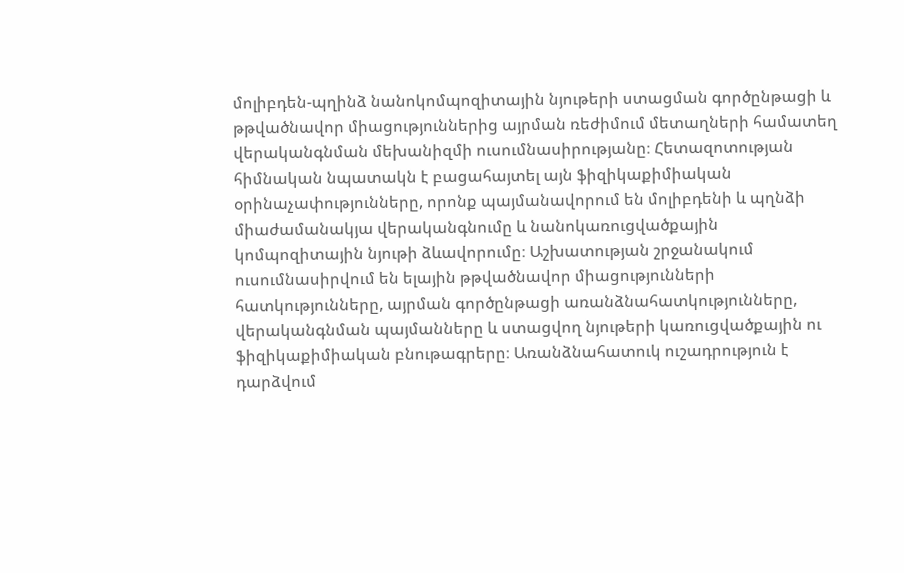մոլիբդեն-պղինձ նանոկոմպոզիտային նյութերի ստացման գործընթացի և թթվածնավոր միացություններից այրման ռեժիմում մետաղների համատեղ վերականգնման մեխանիզմի ուսումնասիրությանը։ Հետազոտության հիմնական նպատակն է բացահայտել այն ֆիզիկաքիմիական օրինաչափությունները, որոնք պայմանավորում են մոլիբդենի և պղնձի միաժամանակյա վերականգնումը և նանոկառուցվածքային կոմպոզիտային նյութի ձևավորումը։ Աշխատության շրջանակում ուսումնասիրվում են ելային թթվածնավոր միացությունների հատկությունները, այրման գործընթացի առանձնահատկությունները, վերականգնման պայմանները և ստացվող նյութերի կառուցվածքային ու ֆիզիկաքիմիական բնութագրերը։ Առանձնահատուկ ուշադրություն է դարձվում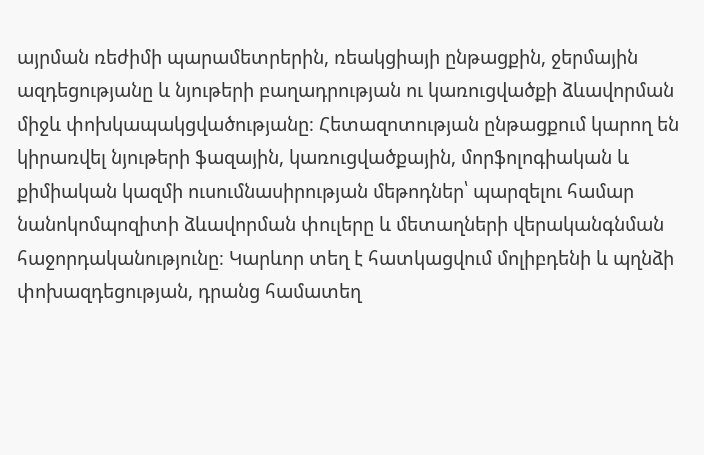այրման ռեժիմի պարամետրերին, ռեակցիայի ընթացքին, ջերմային ազդեցությանը և նյութերի բաղադրության ու կառուցվածքի ձևավորման միջև փոխկապակցվածությանը։ Հետազոտության ընթացքում կարող են կիրառվել նյութերի ֆազային, կառուցվածքային, մորֆոլոգիական և քիմիական կազմի ուսումնասիրության մեթոդներ՝ պարզելու համար նանոկոմպոզիտի ձևավորման փուլերը և մետաղների վերականգնման հաջորդականությունը։ Կարևոր տեղ է հատկացվում մոլիբդենի և պղնձի փոխազդեցության, դրանց համատեղ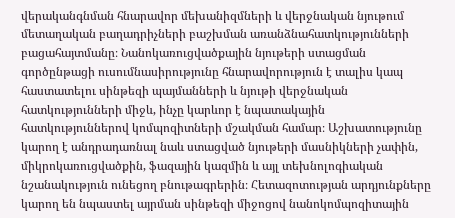վերականգնման հնարավոր մեխանիզմների և վերջնական նյութում մետաղական բաղադրիչների բաշխման առանձնահատկությունների բացահայտմանը։ Նանոկառուցվածքային նյութերի ստացման գործընթացի ուսումնասիրությունը հնարավորություն է տալիս կապ հաստատելու սինթեզի պայմանների և նյութի վերջնական հատկությունների միջև, ինչը կարևոր է նպատակային հատկություններով կոմպոզիտների մշակման համար։ Աշխատությունը կարող է անդրադառնալ նաև ստացված նյութերի մասնիկների չափին, միկրոկառուցվածքին, ֆազային կազմին և այլ տեխնոլոգիական նշանակություն ունեցող բնութագրերին։ Հետազոտության արդյունքները կարող են նպաստել այրման սինթեզի միջոցով նանոկոմպոզիտային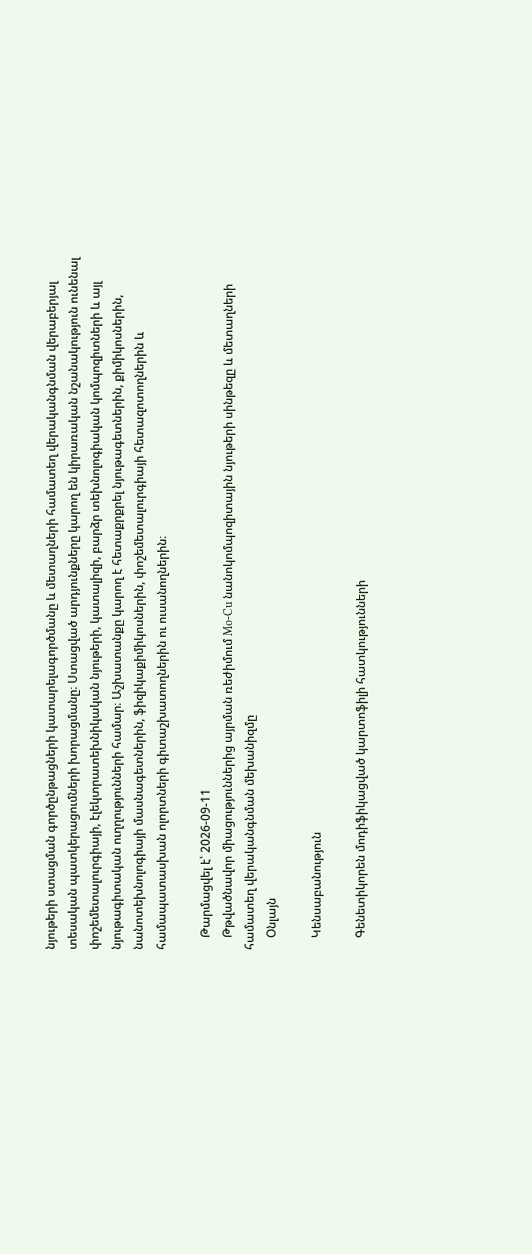նյութերի ստացման գործընթացների կատարելագործմանը և մետաղների համատեղ վերականգնման վերաբերյալ տեսական պատկերացումների խորացմանը։ Ստացված արդյունքները կարող են կիրառական նշանակություն ունենալ փոշեմետալուրգիայի, էլեկտրատեխնիկական նյութերի, կատալիզի, բարձր տեխնոլոգիական կոմպոզիտների և այլ նյութագիտական ուղղությունների համար։ Աշխատանքը կարող է հետաքրքրել նյութագետներին, քիմիկոսներին, նանոտեխնոլոգիայի մասնագետներին, ֆիզիկաքիմիկոսներին, փոշեմետալուրգիայի հետազոտողներին և համապատասխան ոլորտների գիտաշխատողներին ու ուսանողներին։

    Թարմացվել է՝ 2026-09-11
    Թթվածնավոր միացություններից այրման ռեժիմում Mo-Cu նանոկոմպոզիտային նյութերի սինթեզը և մետաղների համատեղ վերականգնման մեխանիզմը
    Օնլայն

    Կենսաբանություն

    Գենետիկորեն մոդիֆիկացված կարտոֆիլի հատկությունների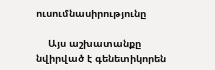ուսումնասիրությունը

    Այս աշխատանքը նվիրված է գենետիկորեն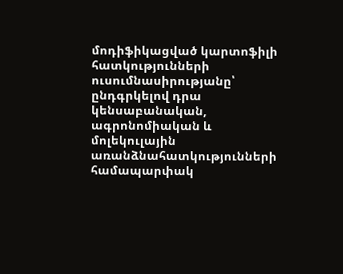մոդիֆիկացված կարտոֆիլի հատկությունների ուսումնասիրությանը՝ ընդգրկելով դրա կենսաբանական, ագրոնոմիական և մոլեկուլային առանձնահատկությունների համապարփակ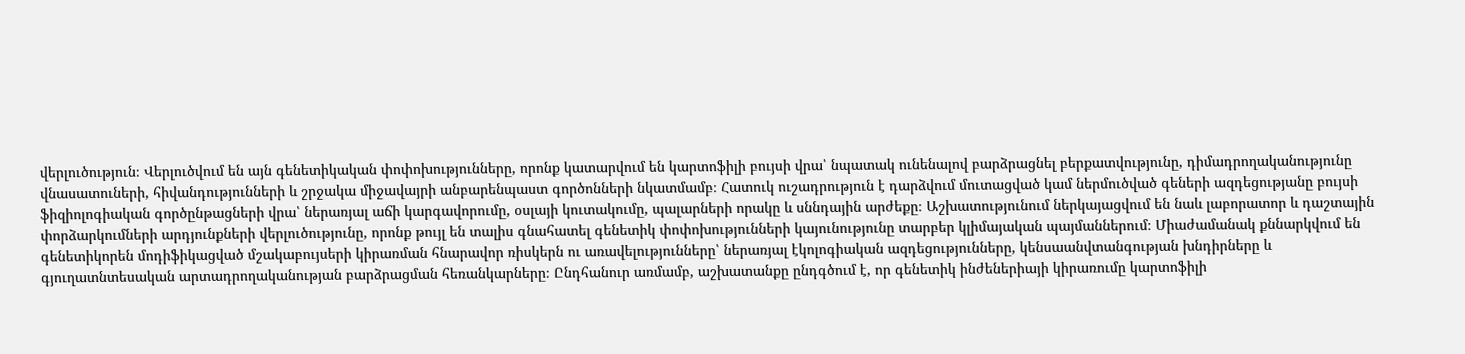վերլուծություն։ Վերլուծվում են այն գենետիկական փոփոխությունները, որոնք կատարվում են կարտոֆիլի բույսի վրա՝ նպատակ ունենալով բարձրացնել բերքատվությունը, դիմադրողականությունը վնասատուների, հիվանդությունների և շրջակա միջավայրի անբարենպաստ գործոնների նկատմամբ։ Հատուկ ուշադրություն է դարձվում մուտացված կամ ներմուծված գեների ազդեցությանը բույսի ֆիզիոլոգիական գործընթացների վրա՝ ներառյալ աճի կարգավորումը, օսլայի կուտակումը, պալարների որակը և սննդային արժեքը։ Աշխատությունում ներկայացվում են նաև լաբորատոր և դաշտային փորձարկումների արդյունքների վերլուծությունը, որոնք թույլ են տալիս գնահատել գենետիկ փոփոխությունների կայունությունը տարբեր կլիմայական պայմաններում։ Միաժամանակ քննարկվում են գենետիկորեն մոդիֆիկացված մշակաբույսերի կիրառման հնարավոր ռիսկերն ու առավելությունները՝ ներառյալ էկոլոգիական ազդեցությունները, կենսաանվտանգության խնդիրները և գյուղատնտեսական արտադրողականության բարձրացման հեռանկարները։ Ընդհանուր առմամբ, աշխատանքը ընդգծում է, որ գենետիկ ինժեներիայի կիրառումը կարտոֆիլի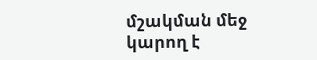մշակման մեջ կարող է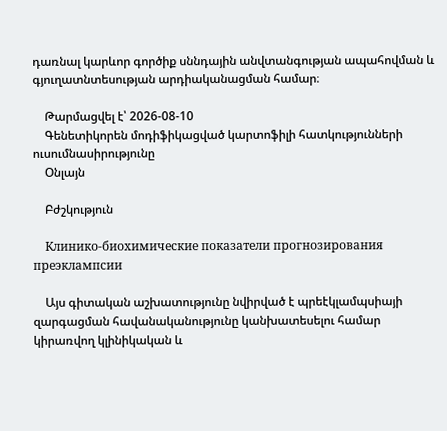դառնալ կարևոր գործիք սննդային անվտանգության ապահովման և գյուղատնտեսության արդիականացման համար։

    Թարմացվել է՝ 2026-08-10
    Գենետիկորեն մոդիֆիկացված կարտոֆիլի հատկությունների ուսումնասիրությունը
    Օնլայն

    Բժշկություն

    Клинико-биохимические показатели прогнозирования преэклампсии

    Այս գիտական աշխատությունը նվիրված է պրեէկլամպսիայի զարգացման հավանականությունը կանխատեսելու համար կիրառվող կլինիկական և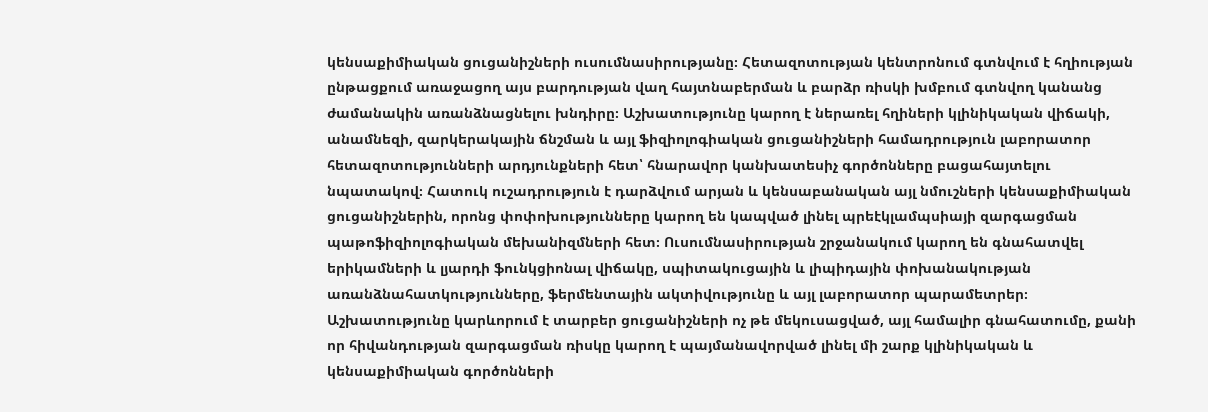կենսաքիմիական ցուցանիշների ուսումնասիրությանը։ Հետազոտության կենտրոնում գտնվում է հղիության ընթացքում առաջացող այս բարդության վաղ հայտնաբերման և բարձր ռիսկի խմբում գտնվող կանանց ժամանակին առանձնացնելու խնդիրը։ Աշխատությունը կարող է ներառել հղիների կլինիկական վիճակի, անամնեզի, զարկերակային ճնշման և այլ ֆիզիոլոգիական ցուցանիշների համադրություն լաբորատոր հետազոտությունների արդյունքների հետ՝ հնարավոր կանխատեսիչ գործոնները բացահայտելու նպատակով։ Հատուկ ուշադրություն է դարձվում արյան և կենսաբանական այլ նմուշների կենսաքիմիական ցուցանիշներին, որոնց փոփոխությունները կարող են կապված լինել պրեէկլամպսիայի զարգացման պաթոֆիզիոլոգիական մեխանիզմների հետ։ Ուսումնասիրության շրջանակում կարող են գնահատվել երիկամների և լյարդի ֆունկցիոնալ վիճակը, սպիտակուցային և լիպիդային փոխանակության առանձնահատկությունները, ֆերմենտային ակտիվությունը և այլ լաբորատոր պարամետրեր։ Աշխատությունը կարևորում է տարբեր ցուցանիշների ոչ թե մեկուսացված, այլ համալիր գնահատումը, քանի որ հիվանդության զարգացման ռիսկը կարող է պայմանավորված լինել մի շարք կլինիկական և կենսաքիմիական գործոնների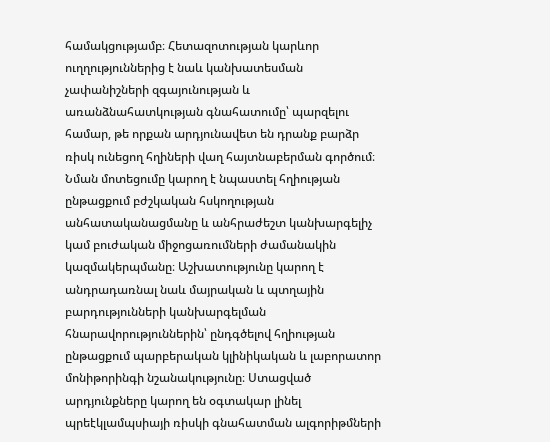համակցությամբ։ Հետազոտության կարևոր ուղղություններից է նաև կանխատեսման չափանիշների զգայունության և առանձնահատկության գնահատումը՝ պարզելու համար, թե որքան արդյունավետ են դրանք բարձր ռիսկ ունեցող հղիների վաղ հայտնաբերման գործում։ Նման մոտեցումը կարող է նպաստել հղիության ընթացքում բժշկական հսկողության անհատականացմանը և անհրաժեշտ կանխարգելիչ կամ բուժական միջոցառումների ժամանակին կազմակերպմանը։ Աշխատությունը կարող է անդրադառնալ նաև մայրական և պտղային բարդությունների կանխարգելման հնարավորություններին՝ ընդգծելով հղիության ընթացքում պարբերական կլինիկական և լաբորատոր մոնիթորինգի նշանակությունը։ Ստացված արդյունքները կարող են օգտակար լինել պրեէկլամպսիայի ռիսկի գնահատման ալգորիթմների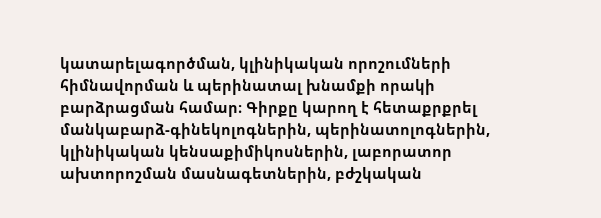կատարելագործման, կլինիկական որոշումների հիմնավորման և պերինատալ խնամքի որակի բարձրացման համար։ Գիրքը կարող է հետաքրքրել մանկաբարձ-գինեկոլոգներին, պերինատոլոգներին, կլինիկական կենսաքիմիկոսներին, լաբորատոր ախտորոշման մասնագետներին, բժշկական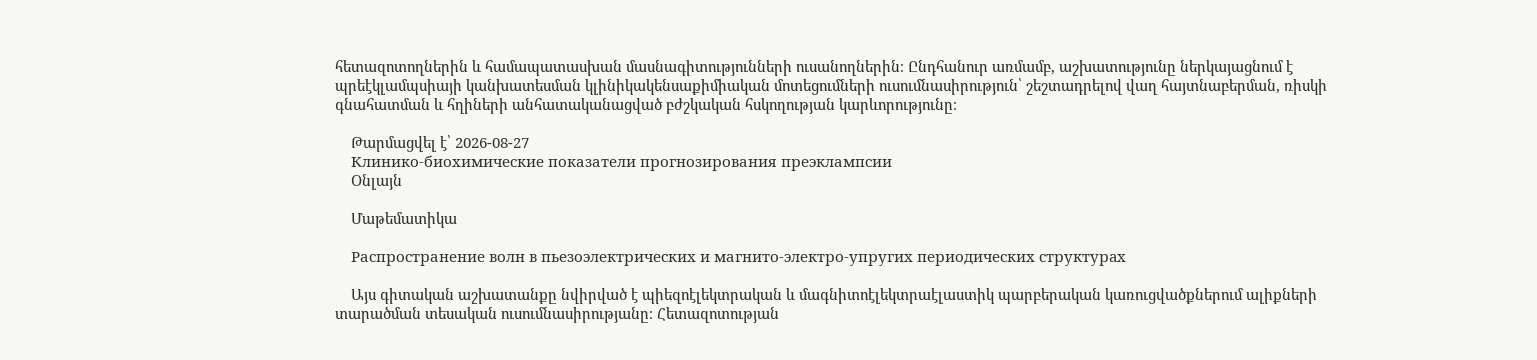հետազոտողներին և համապատասխան մասնագիտությունների ուսանողներին։ Ընդհանուր առմամբ, աշխատությունը ներկայացնում է պրեէկլամպսիայի կանխատեսման կլինիկակենսաքիմիական մոտեցումների ուսումնասիրություն՝ շեշտադրելով վաղ հայտնաբերման, ռիսկի գնահատման և հղիների անհատականացված բժշկական հսկողության կարևորությունը։

    Թարմացվել է՝ 2026-08-27
    Клинико-биохимические показатели прогнозирования преэклампсии
    Օնլայն

    Մաթեմատիկա

    Распространение волн в пьезоэлектрических и магнито-электро-упругих периодических структурaх

    Այս գիտական աշխատանքը նվիրված է պիեզոէլեկտրական և մագնիտոէլեկտրաէլաստիկ պարբերական կառուցվածքներում ալիքների տարածման տեսական ուսումնասիրությանը։ Հետազոտության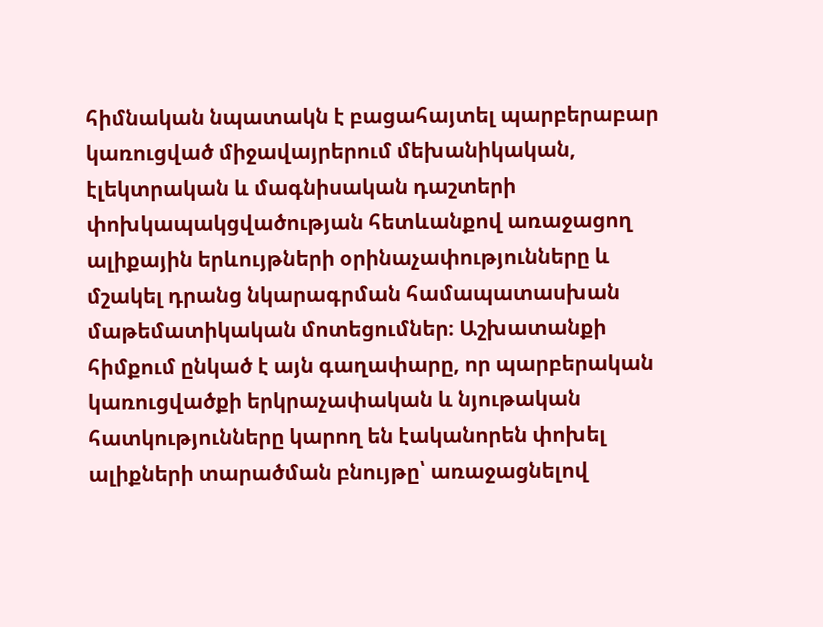հիմնական նպատակն է բացահայտել պարբերաբար կառուցված միջավայրերում մեխանիկական, էլեկտրական և մագնիսական դաշտերի փոխկապակցվածության հետևանքով առաջացող ալիքային երևույթների օրինաչափությունները և մշակել դրանց նկարագրման համապատասխան մաթեմատիկական մոտեցումներ։ Աշխատանքի հիմքում ընկած է այն գաղափարը, որ պարբերական կառուցվածքի երկրաչափական և նյութական հատկությունները կարող են էականորեն փոխել ալիքների տարածման բնույթը՝ առաջացնելով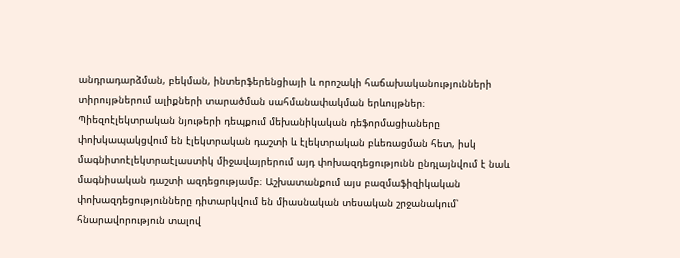անդրադարձման, բեկման, ինտերֆերենցիայի և որոշակի հաճախականությունների տիրույթներում ալիքների տարածման սահմանափակման երևույթներ։ Պիեզոէլեկտրական նյութերի դեպքում մեխանիկական դեֆորմացիաները փոխկապակցվում են էլեկտրական դաշտի և էլեկտրական բևեռացման հետ, իսկ մագնիտոէլեկտրաէլաստիկ միջավայրերում այդ փոխազդեցությունն ընդլայնվում է նաև մագնիսական դաշտի ազդեցությամբ։ Աշխատանքում այս բազմաֆիզիկական փոխազդեցությունները դիտարկվում են միասնական տեսական շրջանակում՝ հնարավորություն տալով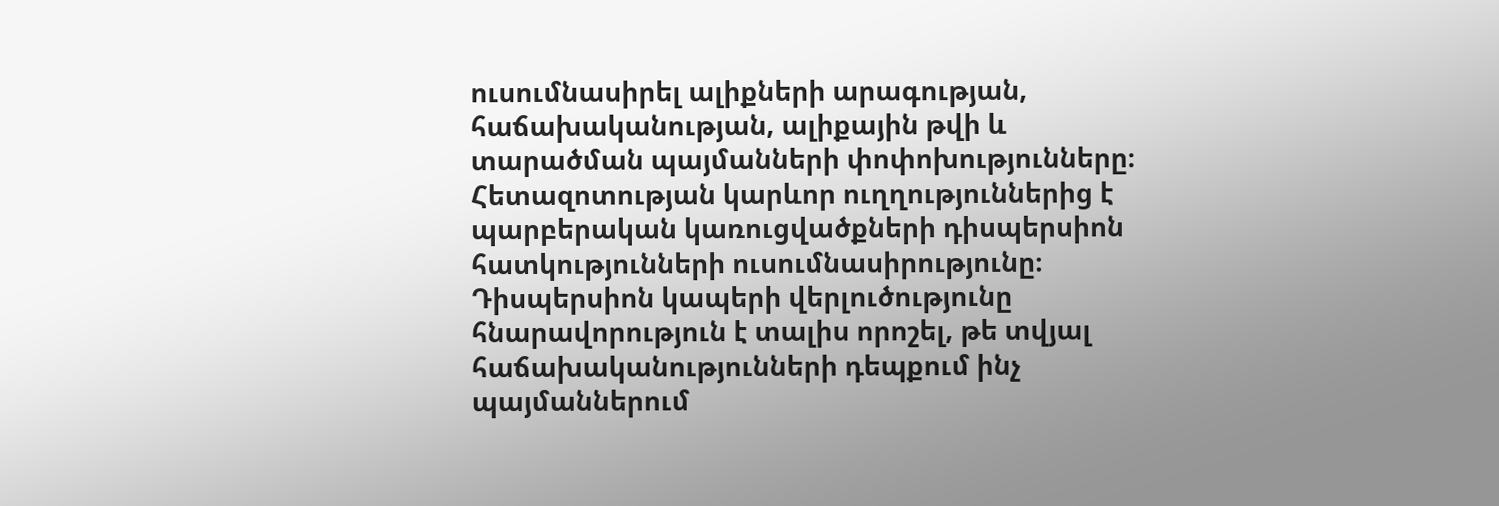ուսումնասիրել ալիքների արագության, հաճախականության, ալիքային թվի և տարածման պայմանների փոփոխությունները։ Հետազոտության կարևոր ուղղություններից է պարբերական կառուցվածքների դիսպերսիոն հատկությունների ուսումնասիրությունը։ Դիսպերսիոն կապերի վերլուծությունը հնարավորություն է տալիս որոշել, թե տվյալ հաճախականությունների դեպքում ինչ պայմաններում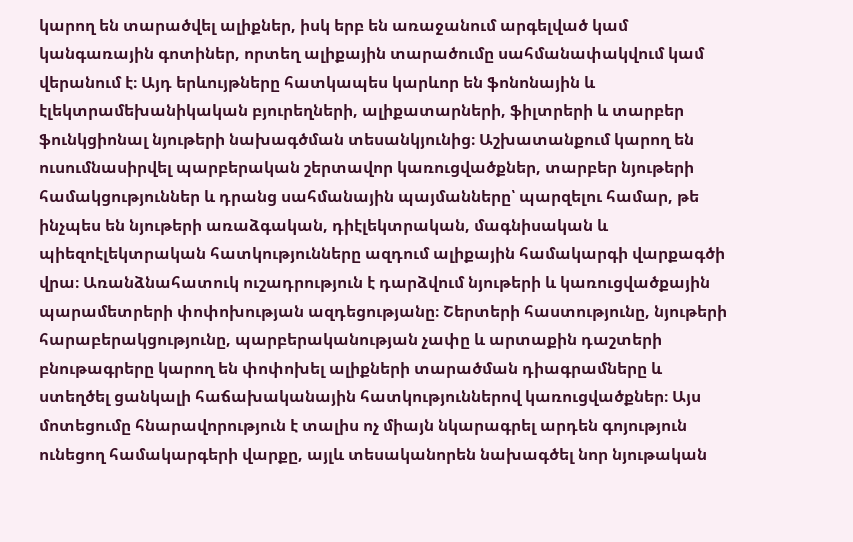կարող են տարածվել ալիքներ, իսկ երբ են առաջանում արգելված կամ կանգառային գոտիներ, որտեղ ալիքային տարածումը սահմանափակվում կամ վերանում է։ Այդ երևույթները հատկապես կարևոր են ֆոնոնային և էլեկտրամեխանիկական բյուրեղների, ալիքատարների, ֆիլտրերի և տարբեր ֆունկցիոնալ նյութերի նախագծման տեսանկյունից։ Աշխատանքում կարող են ուսումնասիրվել պարբերական շերտավոր կառուցվածքներ, տարբեր նյութերի համակցություններ և դրանց սահմանային պայմանները՝ պարզելու համար, թե ինչպես են նյութերի առաձգական, դիէլեկտրական, մագնիսական և պիեզոէլեկտրական հատկությունները ազդում ալիքային համակարգի վարքագծի վրա։ Առանձնահատուկ ուշադրություն է դարձվում նյութերի և կառուցվածքային պարամետրերի փոփոխության ազդեցությանը։ Շերտերի հաստությունը, նյութերի հարաբերակցությունը, պարբերականության չափը և արտաքին դաշտերի բնութագրերը կարող են փոփոխել ալիքների տարածման դիագրամները և ստեղծել ցանկալի հաճախականային հատկություններով կառուցվածքներ։ Այս մոտեցումը հնարավորություն է տալիս ոչ միայն նկարագրել արդեն գոյություն ունեցող համակարգերի վարքը, այլև տեսականորեն նախագծել նոր նյութական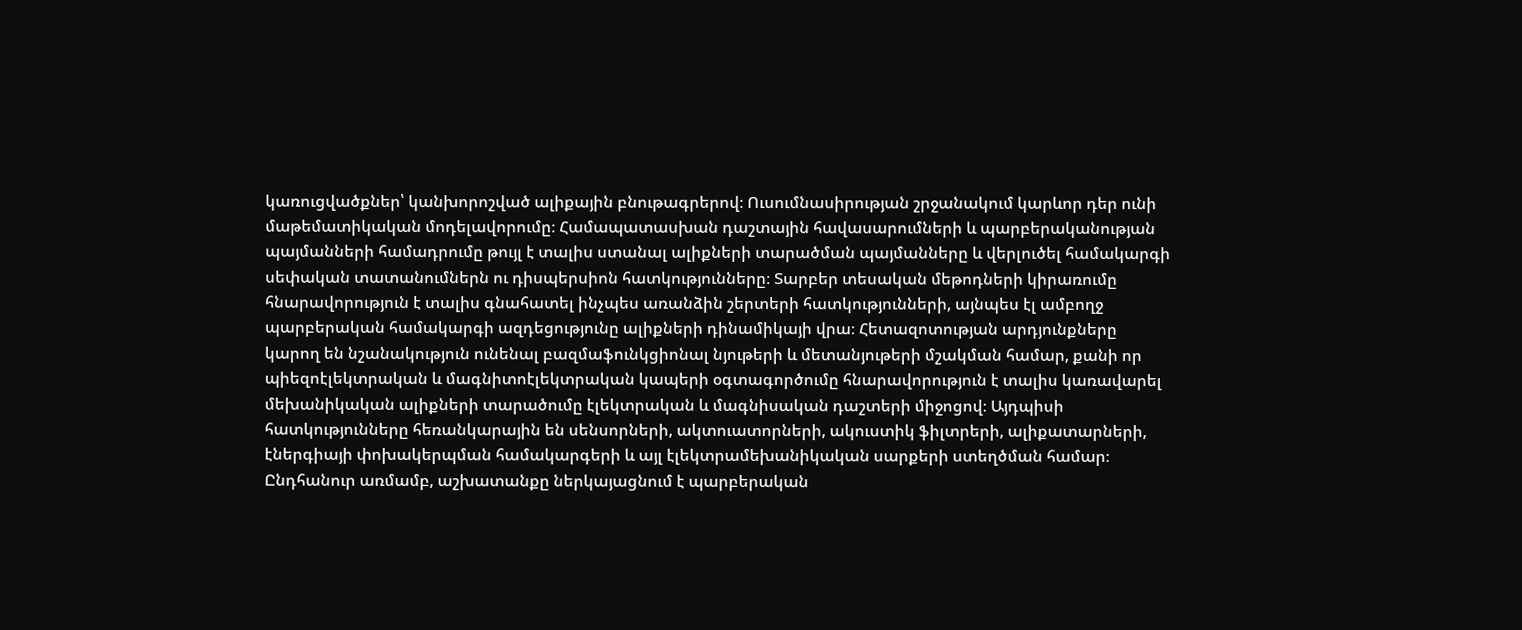կառուցվածքներ՝ կանխորոշված ալիքային բնութագրերով։ Ուսումնասիրության շրջանակում կարևոր դեր ունի մաթեմատիկական մոդելավորումը։ Համապատասխան դաշտային հավասարումների և պարբերականության պայմանների համադրումը թույլ է տալիս ստանալ ալիքների տարածման պայմանները և վերլուծել համակարգի սեփական տատանումներն ու դիսպերսիոն հատկությունները։ Տարբեր տեսական մեթոդների կիրառումը հնարավորություն է տալիս գնահատել ինչպես առանձին շերտերի հատկությունների, այնպես էլ ամբողջ պարբերական համակարգի ազդեցությունը ալիքների դինամիկայի վրա։ Հետազոտության արդյունքները կարող են նշանակություն ունենալ բազմաֆունկցիոնալ նյութերի և մետանյութերի մշակման համար, քանի որ պիեզոէլեկտրական և մագնիտոէլեկտրական կապերի օգտագործումը հնարավորություն է տալիս կառավարել մեխանիկական ալիքների տարածումը էլեկտրական և մագնիսական դաշտերի միջոցով։ Այդպիսի հատկությունները հեռանկարային են սենսորների, ակտուատորների, ակուստիկ ֆիլտրերի, ալիքատարների, էներգիայի փոխակերպման համակարգերի և այլ էլեկտրամեխանիկական սարքերի ստեղծման համար։ Ընդհանուր առմամբ, աշխատանքը ներկայացնում է պարբերական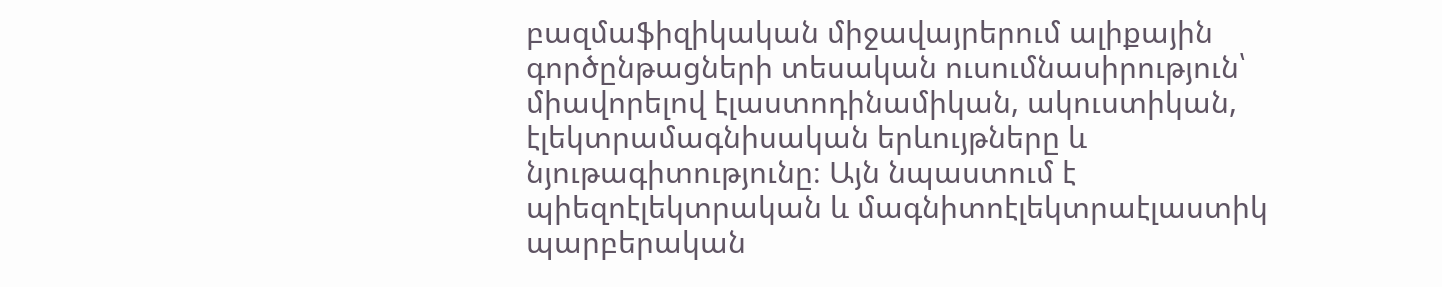բազմաֆիզիկական միջավայրերում ալիքային գործընթացների տեսական ուսումնասիրություն՝ միավորելով էլաստոդինամիկան, ակուստիկան, էլեկտրամագնիսական երևույթները և նյութագիտությունը։ Այն նպաստում է պիեզոէլեկտրական և մագնիտոէլեկտրաէլաստիկ պարբերական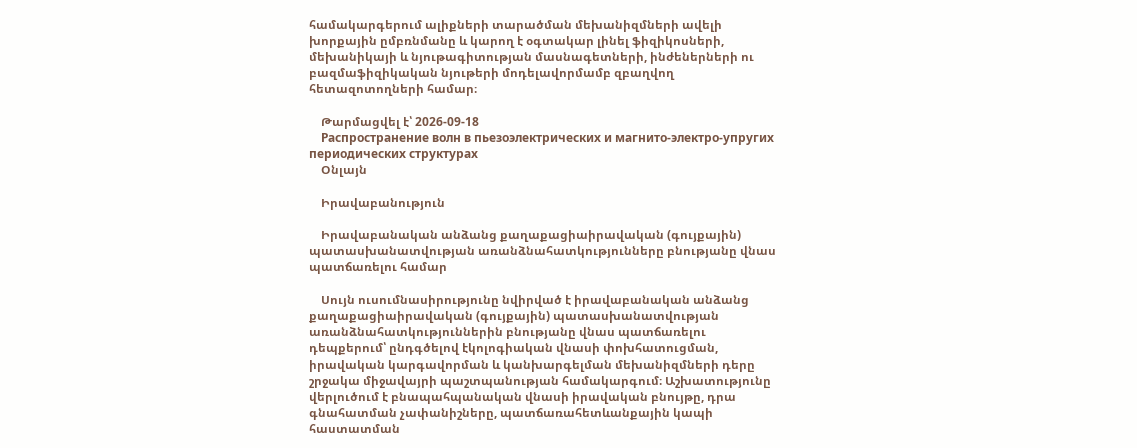համակարգերում ալիքների տարածման մեխանիզմների ավելի խորքային ըմբռնմանը և կարող է օգտակար լինել ֆիզիկոսների, մեխանիկայի և նյութագիտության մասնագետների, ինժեներների ու բազմաֆիզիկական նյութերի մոդելավորմամբ զբաղվող հետազոտողների համար։

    Թարմացվել է՝ 2026-09-18
    Распространение волн в пьезоэлектрических и магнито-электро-упругих периодических структурaх
    Օնլայն

    Իրավաբանություն

    Իրավաբանական անձանց քաղաքացիաիրավական (գույքային) պատասխանատվության առանձնահատկությունները բնությանը վնաս պատճառելու համար

    Սույն ուսումնասիրությունը նվիրված է իրավաբանական անձանց քաղաքացիաիրավական (գույքային) պատասխանատվության առանձնահատկություններին բնությանը վնաս պատճառելու դեպքերում՝ ընդգծելով էկոլոգիական վնասի փոխհատուցման, իրավական կարգավորման և կանխարգելման մեխանիզմների դերը շրջակա միջավայրի պաշտպանության համակարգում։ Աշխատությունը վերլուծում է բնապահպանական վնասի իրավական բնույթը, դրա գնահատման չափանիշները, պատճառահետևանքային կապի հաստատման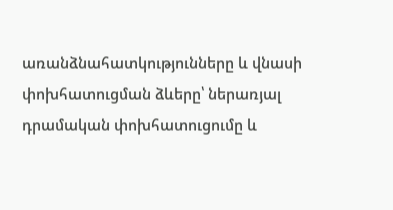առանձնահատկությունները և վնասի փոխհատուցման ձևերը՝ ներառյալ դրամական փոխհատուցումը և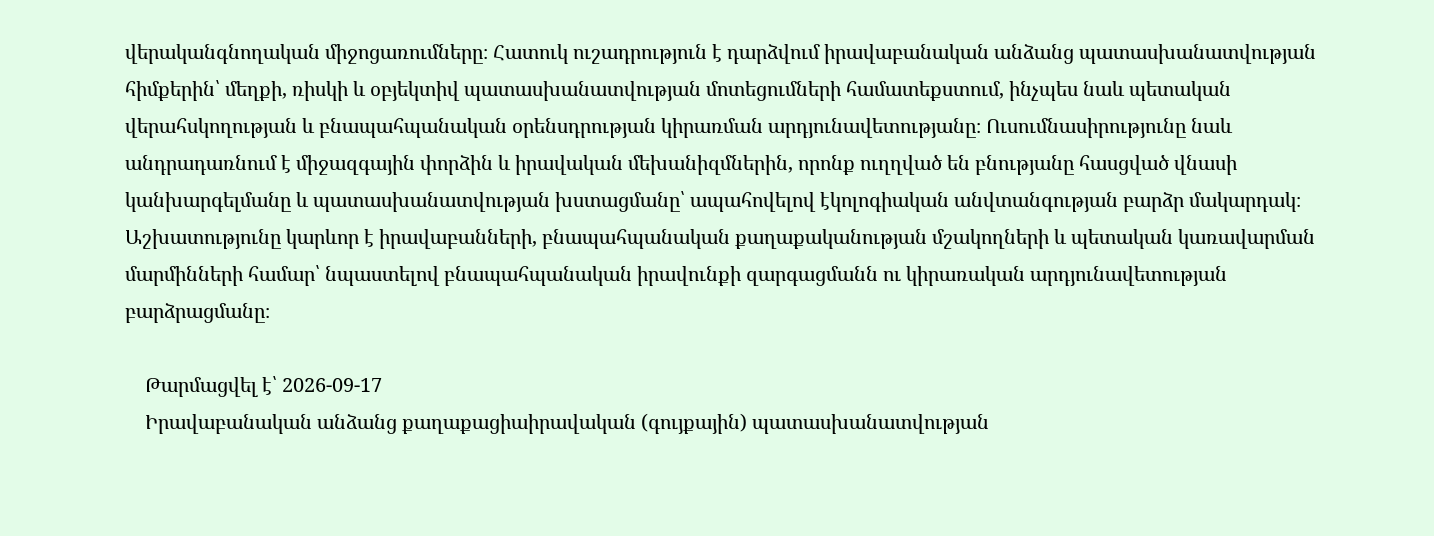վերականգնողական միջոցառումները։ Հատուկ ուշադրություն է դարձվում իրավաբանական անձանց պատասխանատվության հիմքերին՝ մեղքի, ռիսկի և օբյեկտիվ պատասխանատվության մոտեցումների համատեքստում, ինչպես նաև պետական վերահսկողության և բնապահպանական օրենսդրության կիրառման արդյունավետությանը։ Ուսումնասիրությունը նաև անդրադառնում է միջազգային փորձին և իրավական մեխանիզմներին, որոնք ուղղված են բնությանը հասցված վնասի կանխարգելմանը և պատասխանատվության խստացմանը՝ ապահովելով էկոլոգիական անվտանգության բարձր մակարդակ։ Աշխատությունը կարևոր է իրավաբանների, բնապահպանական քաղաքականության մշակողների և պետական կառավարման մարմինների համար՝ նպաստելով բնապահպանական իրավունքի զարգացմանն ու կիրառական արդյունավետության բարձրացմանը։

    Թարմացվել է՝ 2026-09-17
    Իրավաբանական անձանց քաղաքացիաիրավական (գույքային) պատասխանատվության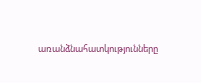առանձնահատկությունները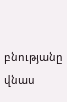բնությանը վնաս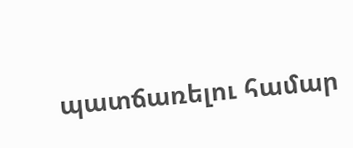պատճառելու համար